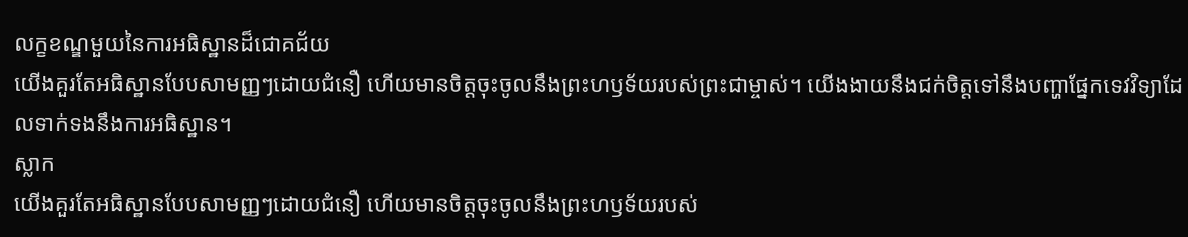លក្ខខណ្ឌមួយនៃការអធិស្ឋានដ៏ជោគជ័យ
យើងគួរតែអធិស្ឋានបែបសាមញ្ញៗដោយជំនឿ ហើយមានចិត្តចុះចូលនឹងព្រះហឫទ័យរបស់ព្រះជាម្ចាស់។ យើងងាយនឹងជក់ចិត្តទៅនឹងបញ្ហាផ្នែកទេវវិទ្យាដែលទាក់ទងនឹងការអធិស្ឋាន។
ស្លាក
យើងគួរតែអធិស្ឋានបែបសាមញ្ញៗដោយជំនឿ ហើយមានចិត្តចុះចូលនឹងព្រះហឫទ័យរបស់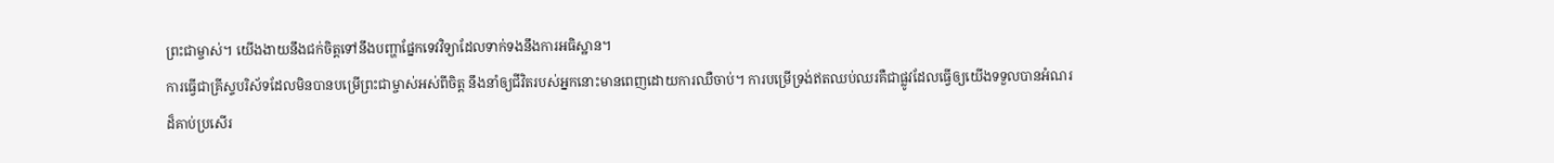ព្រះជាម្ចាស់។ យើងងាយនឹងជក់ចិត្តទៅនឹងបញ្ហាផ្នែកទេវវិទ្យាដែលទាក់ទងនឹងការអធិស្ឋាន។
ការធ្វើជាគ្រីស្ទបរិស័ទដែលមិនបានបម្រើព្រះជាម្ចាស់អស់ពីចិត្ត នឹងនាំឲ្យជីវិតរបស់អ្នកនោះមានពេញដោយការឈឺចាប់។ ការបម្រើទ្រង់ឥតឈប់ឈរគឺជាផ្លូវដែលធ្វើឲ្យយើងទទួលបានអំណរដ៏គាប់ប្រសើរ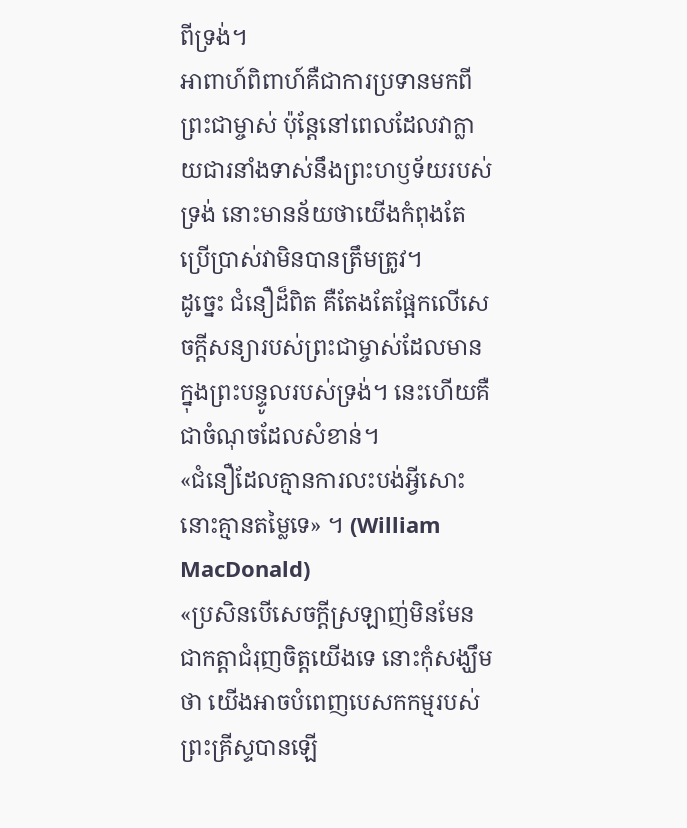ពីទ្រង់។
អាពាហ៍ពិពាហ៍គឺជាការប្រទានមកពីព្រះជាម្ចាស់ ប៉ុន្តែនៅពេលដែលវាក្លាយជារនាំងទាស់នឹងព្រះហឫទ័យរបស់ទ្រង់ នោះមានន័យថាយើងកំពុងតែប្រើប្រាស់វាមិនបានត្រឹមត្រូវ។
ដូច្នេះ ជំនឿដ៏ពិត គឺតែងតែផ្អែកលើសេចក្ដីសន្យារបស់ព្រះជាម្ចាស់ដែលមានក្នុងព្រះបន្ទូលរបស់ទ្រង់។ នេះហើយគឺជាចំណុចដែលសំខាន់។
«ជំនឿដែលគ្មានការលះបង់អ្វីសោះ នោះគ្មានតម្លៃទេ» ។ (William MacDonald)
«ប្រសិនបើសេចក្តីស្រឡាញ់មិនមែនជាកត្តាជំរុញចិត្តយើងទេ នោះកុំសង្ឃឹមថា យើងអាចបំពេញបេសកកម្មរបស់ព្រះគ្រីស្ទបានឡើ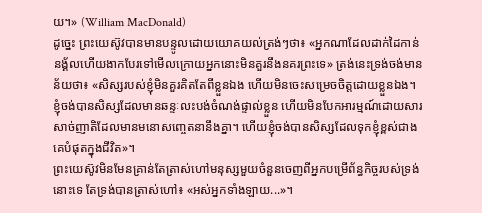យ។» (William MacDonald)
ដូច្នេះ ព្រះយេស៊ូវបានមានបន្ទូលដោយយោគយល់ត្រង់ៗថា៖ «អ្នកណាដែលដាក់ដៃកាន់នង្គ័លហើយងាកបែរទៅមើលក្រោយអ្នកនោះមិនគួរនឹងនគរព្រះទេ» ត្រង់នេះទ្រង់ចង់មានន័យថា៖ «សិស្សរបស់ខ្ញុំមិនគួរគិតតែពីខ្លួនឯង ហើយមិនចេះសម្រេចចិត្តដោយខ្លួនឯង។ ខ្ញុំចង់បានសិស្សដែលមានឆន្ទៈលះបង់ចំណង់ផ្ទាល់ខ្លួន ហើយមិនបែកអារម្មណ៍ដោយសារសាច់ញាតិដែលមានមនោសញ្ចេតនានឹងគ្នា។ ហើយខ្ញុំចង់បានសិស្សដែលទុកខ្ញុំខ្ពស់ជាងគេបំផុតក្នុងជីវិត»។
ព្រះយេស៊ូវមិនមែនគ្រាន់តែត្រាស់ហៅមនុស្សមួយចំនួនចេញពីអ្នកបម្រើព័ន្ធកិច្ចរបស់ទ្រង់នោះទេ តែទ្រង់បានត្រាស់ហៅ៖ «អស់អ្នកទាំងឡាយ...»។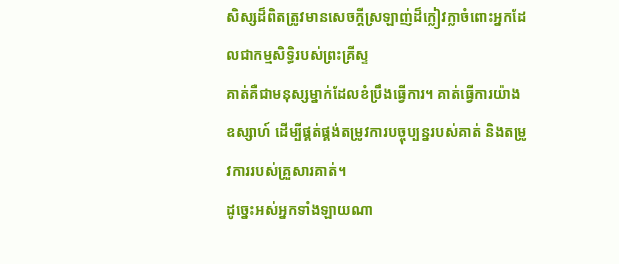សិស្សដ៏ពិតត្រូវមានសេចក្តីស្រឡាញ់ដ៏ក្លៀវក្លាចំពោះអ្នកដែលជាកម្មសិទ្ធិរបស់ព្រះគ្រីស្ទ
គាត់គឺជាមនុស្សម្នាក់ដែលខំប្រឹងធ្វើការ។ គាត់ធ្វើការយ៉ាងឧស្សាហ៍ ដើម្បីផ្គត់ផ្គង់តម្រូវការបច្ចុប្បន្នរបស់គាត់ និងតម្រូវការរបស់គ្រួសារគាត់។
ដូច្នេះអស់អ្នកទាំងឡាយណា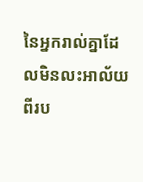នៃអ្នករាល់គ្នាដែលមិនលះអាល័យពីរប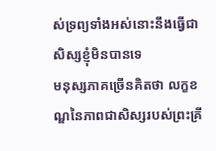ស់ទ្រព្យទាំងអស់នោះនឹងធ្វើជាសិស្សខ្ញុំមិនបានទេ
មនុស្សភាគច្រើនគិតថា លក្ខខណ្ឌនៃភាពជាសិស្សរបស់ព្រះគ្រី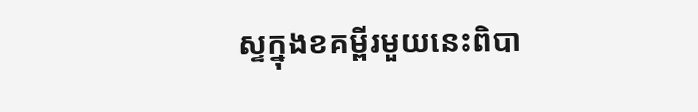ស្ទក្នុងខគម្ពីរមួយនេះពិបា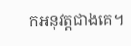កអនុវត្តជាងគេ។